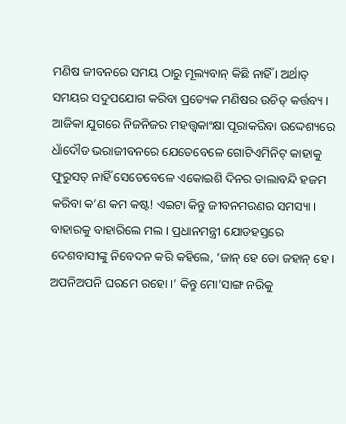ମଣିଷ ଜୀବନରେ ସମୟ ଠାରୁ ମୂଲ୍ୟବାନ୍ କିଛି ନାହିଁ । ଅର୍ଥାତ୍ ସମୟର ସଦୁପଯୋଗ କରିବା ପ୍ରତ୍ୟେକ ମଣିଷର ଉଚିତ୍ କର୍ତ୍ତବ୍ୟ । ଆଜିକା ଯୁଗରେ ନିଜନିଜର ମହତ୍ତ୍ୱକାଂକ୍ଷା ପୂରାକରିବା ଉଦ୍ଦେଶ୍ୟରେ ଧାଁଦୌଡ ଭରାଜୀବନରେ ଯେତେବେଳେ ଗୋଟିଏମିନିଟ୍ କାହାକୁ ଫୁରୁସତ୍ ନାହିଁ ସେତେବେଳେ ଏକୋଇଶି ଦିନର ତାଲାବନ୍ଦି ହଜମ କରିବା କ’ଣ କମ କଷ୍ଟ! ଏଇଟା କିନ୍ତୁ ଜୀବନମରଣର ସମସ୍ୟା । ବାହାରକୁ ବାହାରିଲେ ମଲ । ପ୍ରଧାନମନ୍ତ୍ରୀ ଯୋଡହସ୍ତରେ ଦେଶବାସୀଙ୍କୁ ନିବେଦନ କରି କହିଲେ, ‘ଜାନ୍ ହେ ତୋ ଜହାନ୍ ହେ । ଅପନିଅପନି ଘରମେ ରହୋ ।’ କିନ୍ତୁ ମୋ’ସାଙ୍ଗ ନରିକୁ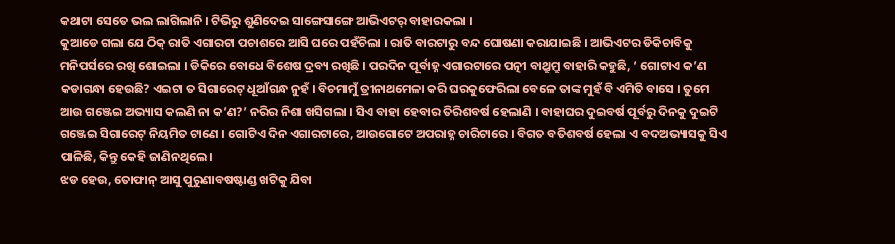କଥାଟା ସେତେ ଭଲ ଲାଗିଲାନି । ଟିଭିରୁ ଶୁଣିଦେଇ ସାଙ୍ଗେସାଙ୍ଗେ ଆଭିଏଟର୍ ବାହାରକଲା ।
କୁଆଡେ ଗଲା ଯେ ଠିକ୍ ରାତି ଏଗାରଟା ପଚାଶରେ ଆସି ଘରେ ପହଁଚିଲା । ରାତି ବାରଟାରୁ ବନ୍ଦ ଘୋଷଣା କରାଯାଇଛି । ଆଭିଏଟର ଡିକିଚାବିକୁ ମନିପର୍ସରେ ରଖି ଶୋଇଲା । ଡିକିରେ ବୋଧେ ବିଶେଷ ଦ୍ରବ୍ୟ ରଖିଛି । ପରଦିନ ପୂର୍ବାହ୍ନ ଏଗାରଟାରେ ପତ୍ନୀ ବାଥ୍ରୁମ୍ରୁ ବାହାରି କହୁଛି, ‘ ଗୋଟାଏ କ’ଣ କଡାଗନ୍ଧା ହେଉଛି? ଏଇଟା ତ ସିଗାରେଟ୍ ଧୂଆଁଗନ୍ଧ ନୁହଁ । ବିଚମାମୁଁ ତ୍ରୀନାଥମେଳା କରି ଘରକୁଫେରିଲା ବେଳେ ତାଙ୍କ ମୁହଁ ବି ଏମିତି ବାସେ । ତୁମେ ଆଉ ଗଞ୍ଜେଇ ଅଭ୍ୟାସ କଲଣି ନା କ’ଣ?’ ନରିର ନିଶା ଖସିଗଲା । ସିଏ ବାହା ହେବାର ତିରିଶବର୍ଷ ହେଲାଣି । ବାହାଘର ଦୁଇବର୍ଷ ପୂର୍ବରୁ ଦିନକୁ ଦୁଇଟି ଗଞ୍ଜେଇ ସିଗାରେଟ୍ ନିୟମିତ ଟାଣେ । ଗୋଟିଏ ଦିନ ଏଗାରଟାରେ, ଆଉଗୋଟେ ଅପରାହ୍ନ ଚାରିଟାରେ । ବିଗତ ବତିଶବର୍ଷ ହେଲା ଏ ବଦଅଭ୍ୟାସକୁ ସିଏ ପାଳିଛି, କିନ୍ତୁ କେହି ଜାଣିନଥିଲେ ।
ଝଡ ହେଉ, ତୋଫାନ୍ ଆସୁ ପୁରୁଣାବଷଷ୍ଟାଣ୍ଡ ଖଟିକୁ ଯିବା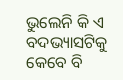ଭୁଲେନି କି ଏ ବଦଭ୍ୟାସଟିକୁ କେବେ ବି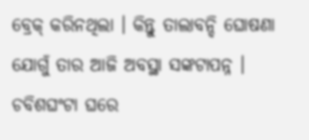ବ୍ରେକ୍ କରିନଥିଲା । କିନ୍ତୁ ତାଲାବନ୍ଦି ଘୋଷଣା ଯୋଗୁଁ ତାର ଆଜି ଅବସ୍ଥା ସଙ୍କଟାପନ୍ନ । ଚବିଶଘଂଟା ଘରେ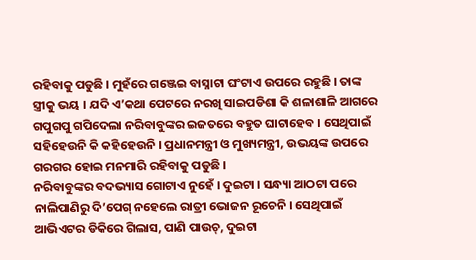ରହିବାକୁ ପଡୁଛି । ମୁହଁରେ ଗଞ୍ଜେଇ ବାସ୍ନାଟା ଘଂଟାଏ ଉପରେ ରହୁଛି । ତାଙ୍କ ସ୍ତ୍ରୀକୁ ଭୟ । ଯଦି ଏ’କଥା ପେଟରେ ନରଖି ସାଇପଡିଶା କି ଶଳାଶାଳି ଆଗରେ ଗପୁଗପୁ ଗପିଦେଲା ନରିବାବୁଙ୍କର ଇଜତରେ ବହୁତ ଘାଟାହେବ । ସେଥିପାଇଁ ସହିହେଉନି କି କହିହେଉନି । ପ୍ରଧାନମନ୍ତ୍ରୀ ଓ ମୁଖ୍ୟମନ୍ତ୍ରୀ, ଉଭୟଙ୍କ ଉପରେ ଗରଗର ହୋଇ ମନମାରି ରହିବାକୁ ପଡୁଛି ।
ନରିବାବୁଙ୍କର ବଦଭ୍ୟାସ ଗୋଟାଏ ନୁହେଁ । ଦୁଇଟା । ସନ୍ଧ୍ୟା ଆଠଟା ପରେ ନାଲିପାଣିରୁ ଦି’ପେଗ୍ ନହେଲେ ରାତ୍ରୀ ଭୋଜନ ରୂଚେନି । ସେଥିପାଇଁ ଆଭିଏଟର ଡିକିରେ ଗିଲାସ, ପାଣି ପାଉଚ୍, ଦୁଇଟା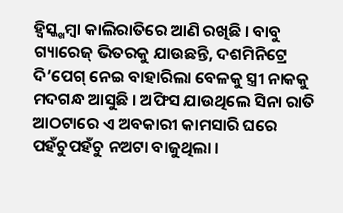ହ୍ୱିସ୍କ୍ଖମ୍ବା କାଲିରାତିରେ ଆଣି ରଖିଛି । ବାବୁ ଗ୍ୟାରେଜ୍ ଭିତରକୁ ଯାଉଛନ୍ତି, ଦଶମିନିଟ୍ରେ ଦି’ପେଗ୍ ନେଇ ବାହାରିଲା ବେଳକୁ ସ୍ତ୍ରୀ ନାକକୁ ମଦଗନ୍ଧ ଆସୁଛି । ଅଫିସ ଯାଉଥିଲେ ସିନା ରାତି ଆଠଟାରେ ଏ ଅବକାରୀ କାମସାରି ଘରେ ପହଁଚୁପହଁଚୁ ନଅଟା ବାଜୁଥିଲା ।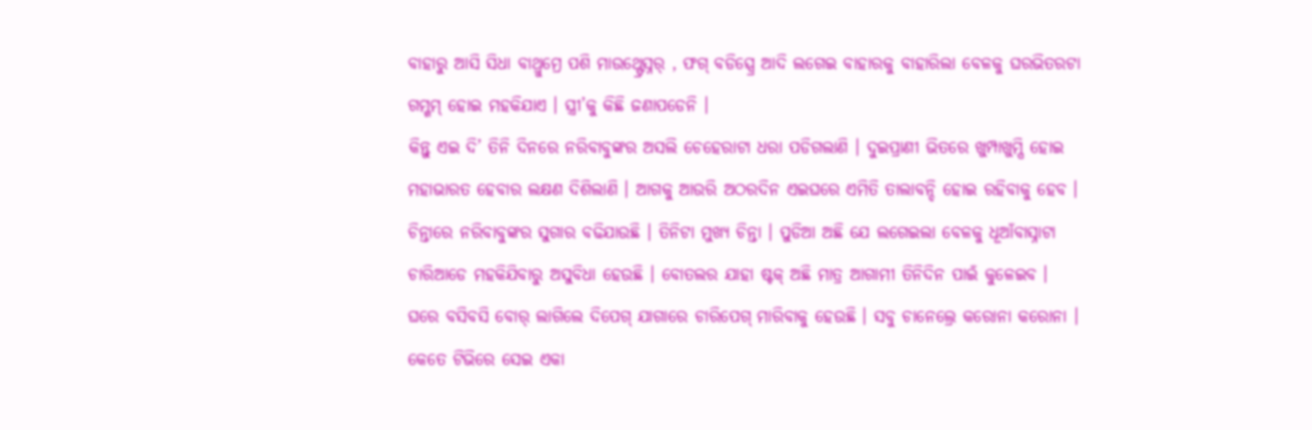ବାହାରୁ ଆସି ସିଧା ବାଥ୍ରୁମ୍ରେ ପଶି ମାଉଥ୍ଫ୍ରେସ୍ନର୍ , ଫଗ୍ ବଡିସ୍ପ୍ରେ ଆଦି ଲଗେଇ ବାହାରକୁ ବାହାରିଲା ବେଳକୁ ଘରଭିତରଟା ଗମ୍ଗମ୍ ହୋଇ ମହକିଯାଏ । ସ୍ତ୍ରୀ’କୁ କିଛି ଜଣାପଡେନି ।
କିନ୍ତୁ ଏଇ ଦି’ ତିନି ଦିନରେ ନରିବାବୁଙ୍କର ଅସଲି ଚେହେରାଟା ଧରା ପଡିଗଲାଣି । ଦୁଇପ୍ରାଣୀ ଭିତରେ ଖୁମ୍ପାଖୁମ୍ପି ହୋଇ ମହାଭାରତ ହେବାର ଲକ୍ଷଣ ଦିଶିଲାଣି । ଆଗକୁ ଆଉରି ଅଠରଦିନ ଏଇଘରେ ଏମିତି ତାଲାବନ୍ଦି ହୋଇ ରହିବାକୁ ହେବ । ଚିନ୍ତାରେ ନରିବାବୁଙ୍କର ସୁଗାର ବଢିଯାଉଛି । ତିନିଟା ମୁଖ୍ୟ ଚିନ୍ତା । ପୁଡିଆ ଅଛି ଯେ ଲଗେଇଲା ବେଳକୁ ଧୂଆଁବାସ୍ନାଟା ଚାରିଆଡେ ମହକିଯିବାରୁ ଅସୁବିଧା ହେଉଛି । ବୋତଲର ଯାହା ଷ୍ଟକ୍ ଅଛି ମାତ୍ର ଆଗାମୀ ତିନିଦିନ ପାଇଁ କୁଳେଇବ ।
ଘରେ ବସିବସି ବୋର୍ ଲାଗିଲେ ଦିପେଗ୍ ଯାଗାରେ ଚାରିପେଗ୍ ମାରିବାକୁ ହେଉଛି । ସବୁ ଚାନେଲ୍ରେ କରୋନା କରୋନା । କେତେ ଟିଭିରେ ସେଇ ଏକା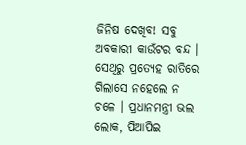ଜିନିଷ ଦେଖିବ! ସବୁ ଅବକାରୀ କାଉଁଟର ବନ୍ଦ । ସେଥିରୁ ପ୍ରତ୍ୟେହ ରାତିରେ ଗିଲାସେ ନହେଲେ ନ ଚଳେ । ପ୍ରଧାନମନ୍ତ୍ରୀ ଭଲ ଲୋକ, ପିଆପିଇ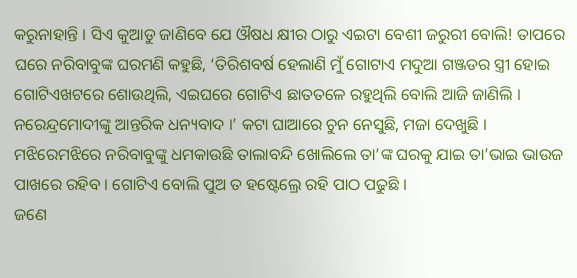କରୁନାହାନ୍ତି । ସିଏ କୁଆଡୁ ଜାଣିବେ ଯେ ଔଷଧ କ୍ଷୀର ଠାରୁ ଏଇଟା ବେଶୀ ଜରୁରୀ ବୋଲି! ତାପରେ ଘରେ ନରିବାବୁଙ୍କ ଘରମଣି କହୁଛି, ‘ତିରିଶବର୍ଷ ହେଲାଣି ମୁଁ ଗୋଟାଏ ମଦୁଆ ଗଞ୍ଜଡର ସ୍ତ୍ରୀ ହୋଇ ଗୋଟିଏଖଟରେ ଶୋଉଥିଲି, ଏଇଘରେ ଗୋଟିଏ ଛାତତଳେ ରହୁଥିଲି ବୋଲି ଆଜି ଜାଣିଲି । ନରେନ୍ଦ୍ରମୋଦୀଙ୍କୁ ଆନ୍ତରିକ ଧନ୍ୟବାଦ ।’ କଟା ଘାଆରେ ଚୁନ ନେସୁଛି, ମଜା ଦେଖୁଛି । ମଝିରେମଝିରେ ନରିବାବୁଙ୍କୁ ଧମକାଉଛି ତାଲାବନ୍ଦି ଖୋଲିଲେ ତା’ଙ୍କ ଘରକୁ ଯାଇ ତା’ଭାଇ ଭାଉଜ ପାଖରେ ରହିବ । ଗୋଟିଏ ବୋଲି ପୁଅ ତ ହଷ୍ଟେଲ୍ରେ ରହି ପାଠ ପଢୁଛି ।
ଜଣେ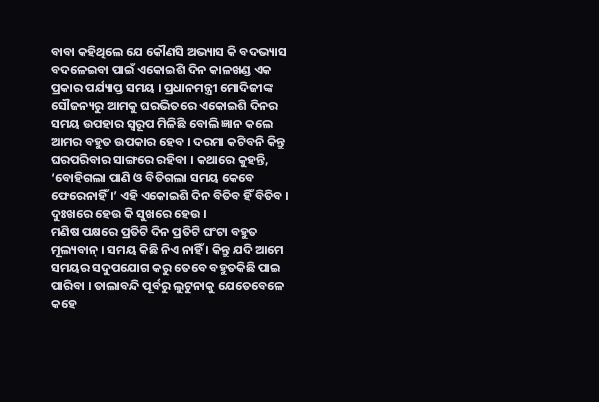ବାବା କହିଥିଲେ ଯେ କୌଣସି ଅଭ୍ୟାସ କି ବଦଭ୍ୟାସ ବଦଳେଇବା ପାଇଁ ଏକୋଇଶି ଦିନ କାଳଖଣ୍ଡ ଏକ ପ୍ରକାର ପର୍ଯ୍ୟାପ୍ତ ସମୟ । ପ୍ରଧାନମନ୍ତ୍ରୀ ମୋଦିଜୀଙ୍କ ସୌଜନ୍ୟରୁ ଆମକୁ ଘରଭିତରେ ଏକୋଇଶି ଦିନର ସମୟ ଉପହାର ସ୍ୱରୂପ ମିଳିଛି ବୋଲି ଜ୍ଞାନ କଲେ ଆମର ବହୁତ ଉପକାର ହେବ । ଦରମା କଟିବନି କିନ୍ତୁ ଘରପରିବାର ସାଙ୍ଗରେ ରହିବା । କଥାରେ କୁହନ୍ତି, ‘ବୋହିଗଲା ପାଣି ଓ ବିତିଗଲା ସମୟ କେବେ ଫେରେନାହିଁ ।’ ଏହି ଏକୋଇଶି ଦିନ ବିତିବ ହିଁ ବିତିବ । ଦୁଃଖରେ ହେଉ କି ସୁଖରେ ହେଉ ।
ମଣିଷ ପକ୍ଷରେ ପ୍ରତିଟି ଦିନ ପ୍ରତିଟି ଘଂଟା ବହୁତ ମୂଲ୍ୟବାନ୍ । ସମୟ କିଛି ନିଏ ନାହିଁ । କିନ୍ତୁ ଯଦି ଆମେ ସମୟର ସଦୁପଯୋଗ କରୁ ତେବେ ବହୁତକିଛି ପାଇ ପାରିବା । ତାଲାବନ୍ଦି ପୂର୍ବରୁ ଲୁଟୁନାକୁ ଯେତେବେଳେ କହେ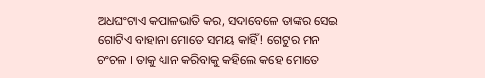ଅଧଘଂଟାଏ କପାଳଭାତି କର, ସଦାବେଳେ ତାଙ୍କର ସେଇ ଗୋଟିଏ ବାହାନା ମୋତେ ସମୟ କାହିଁ! ଗେଟୁର ମନ ଚଂଚଳ । ତାକୁ ଧ୍ୟାନ କରିବାକୁ କହିଲେ କହେ ମୋତେ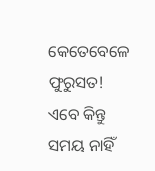କେତେବେଳେ ଫୁରୁସତ! ଏବେ କିନ୍ତୁ ସମୟ ନାହିଁ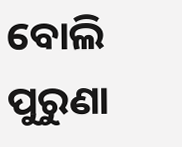ବୋଲି ପୁରୁଣା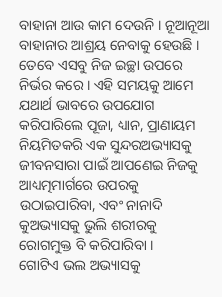ବାହାନା ଆଉ କାମ ଦେଉନି । ନୂଆନୂଆ ବାହାନାର ଆଶ୍ରୟ ନେବାକୁ ହେଉଛି । ତେବେ ଏସବୁ ନିଜ ଇଚ୍ଛା ଉପରେ ନିର୍ଭର କରେ । ଏହି ସମୟକୁ ଆମେ ଯଥାର୍ଥ ଭାବରେ ଉପଯୋଗ କରିପାରିଲେ ପୂଜା, ଧ୍ୟାନ, ପ୍ରାଣାୟମ ନିୟମିତକରି ଏକ ସୁନ୍ଦରଅଭ୍ୟାସକୁ ଜୀବନସାରା ପାଇଁ ଆପଣେଇ ନିଜକୁ ଆଧ୍ୟତ୍ମମାର୍ଗରେ ଉପରକୁ ଉଠାଇପାରିବା, ଏବଂ ନାନାଦି କୁଅଭ୍ୟାସକୁ ଭୁଲି ଶରୀରକୁ ରୋଗମୁକ୍ତ ବି କରିପାରିବା ।
ଗୋଟିଏ ଭଲ ଅଭ୍ୟାସକୁ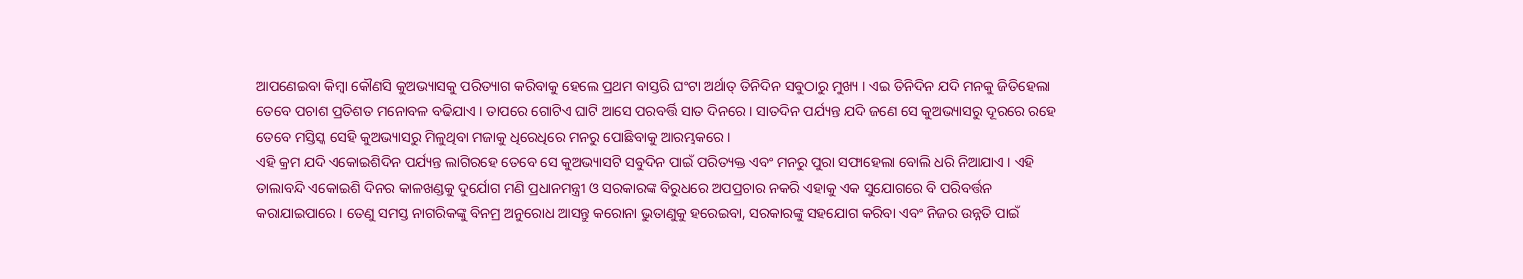ଆପଣେଇବା କିମ୍ବା କୌଣସି କୁଅଭ୍ୟାସକୁ ପରିତ୍ୟାଗ କରିବାକୁ ହେଲେ ପ୍ରଥମ ବାସ୍ତରି ଘଂଟା ଅର୍ଥାତ୍ ତିନିଦିନ ସବୁଠାରୁ ମୁଖ୍ୟ । ଏଇ ତିନିଦିନ ଯଦି ମନକୁ ଜିତିହେଲା ତେବେ ପଚାଶ ପ୍ରତିଶତ ମନୋବଳ ବଢିଯାଏ । ତାପରେ ଗୋଟିଏ ଘାଟି ଆସେ ପରବର୍ତ୍ତି ସାତ ଦିନରେ । ସାତଦିନ ପର୍ଯ୍ୟନ୍ତ ଯଦି ଜଣେ ସେ କୁଅଭ୍ୟାସରୁ ଦୂରରେ ରହେ ତେବେ ମସ୍ତିସ୍କ ସେହି କୁଅଭ୍ୟାସରୁ ମିଳୁଥିବା ମଜାକୁ ଧିରେଧିରେ ମନରୁ ପୋଛିବାକୁ ଆରମ୍ଭକରେ ।
ଏହି କ୍ରମ ଯଦି ଏକୋଇଶିଦିନ ପର୍ଯ୍ୟନ୍ତ ଲାଗିରହେ ତେବେ ସେ କୁଅଭ୍ୟାସଟି ସବୁଦିନ ପାଇଁ ପରିତ୍ୟକ୍ତ ଏବଂ ମନରୁ ପୁରା ସଫାହେଲା ବୋଲି ଧରି ନିଆଯାଏ । ଏହି ତାଲାବନ୍ଦି ଏକୋଇଶି ଦିନର କାଳଖଣ୍ଡକୁ ଦୁର୍ଯୋଗ ମଣି ପ୍ରଧାନମନ୍ତ୍ରୀ ଓ ସରକାରଙ୍କ ବିରୁଧରେ ଅପପ୍ରଚାର ନକରି ଏହାକୁ ଏକ ସୁଯୋଗରେ ବି ପରିବର୍ତ୍ତନ କରାଯାଇପାରେ । ତେଣୁ ସମସ୍ତ ନାଗରିକଙ୍କୁ ବିନମ୍ର ଅନୁରୋଧ ଆସନ୍ତୁ କରୋନା ଭୁତାଣୁକୁ ହରେଇବା, ସରକାରଙ୍କୁ ସହଯୋଗ କରିବା ଏବଂ ନିଜର ଉନ୍ନତି ପାଇଁ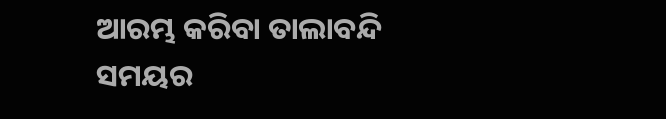ଆରମ୍ଭ କରିବା ତାଲାବନ୍ଦି ସମୟର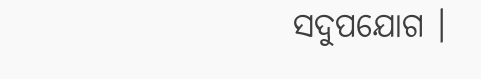ସଦୁପଯୋଗ ।